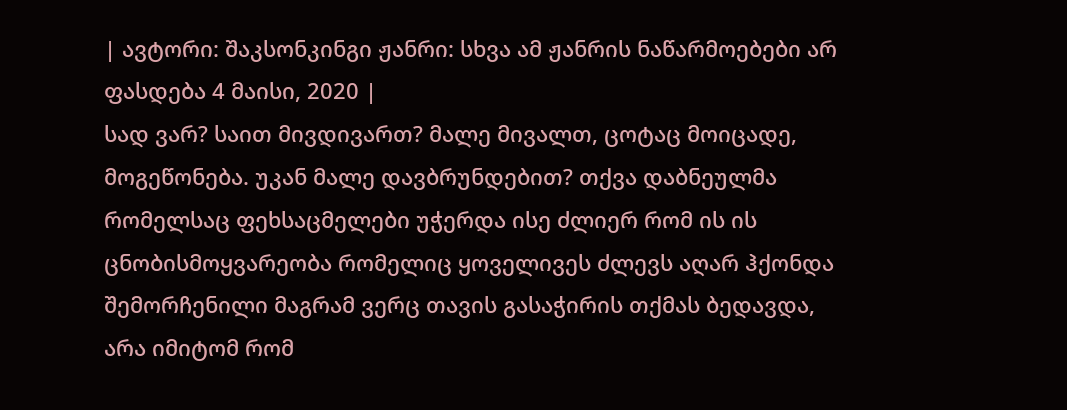| ავტორი: შაკსონკინგი ჟანრი: სხვა ამ ჟანრის ნაწარმოებები არ ფასდება 4 მაისი, 2020 |
სად ვარ? საით მივდივართ? მალე მივალთ, ცოტაც მოიცადე, მოგეწონება. უკან მალე დავბრუნდებით? თქვა დაბნეულმა რომელსაც ფეხსაცმელები უჭერდა ისე ძლიერ რომ ის ის ცნობისმოყვარეობა რომელიც ყოველივეს ძლევს აღარ ჰქონდა შემორჩენილი მაგრამ ვერც თავის გასაჭირის თქმას ბედავდა, არა იმიტომ რომ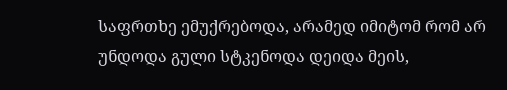საფრთხე ემუქრებოდა, არამედ იმიტომ რომ არ უნდოდა გული სტკენოდა დეიდა მეის,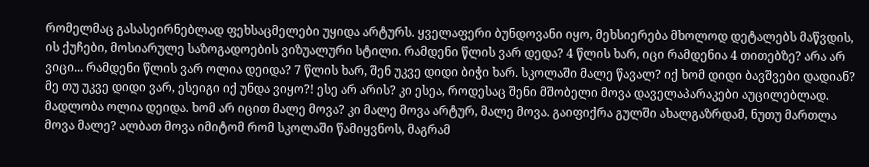რომელმაც გასასეირნებლად ფეხსაცმელები უყიდა არტურს. ყველაფერი ბუნდოვანი იყო, მეხსიერება მხოლოდ დეტალებს მაწვდის, ის ქუჩები, მოსიარულე საზოგადოების ვიზუალური სტილი. რამდენი წლის ვარ დედა? 4 წლის ხარ, იცი რამდენია 4 თითებზე? არა არ ვიცი... რამდენი წლის ვარ ოლია დეიდა? 7 წლის ხარ, შენ უკვე დიდი ბიჭი ხარ. სკოლაში მალე წავალ? იქ ხომ დიდი ბავშვები დადიან? მე თუ უკვე დიდი ვარ, ესეიგი იქ უნდა ვიყო?! ესე არ არის? კი ესეა, როდესაც შენი მშობელი მოვა დაველაპარაკები აუცილებლად. მადლობა ოლია დეიდა. ხომ არ იცით მალე მოვა? კი მალე მოვა არტურ, მალე მოვა. გაიფიქრა გულში ახალგაზრდამ, ნუთუ მართლა მოვა მალე? ალბათ მოვა იმიტომ რომ სკოლაში წამიყვნოს, მაგრამ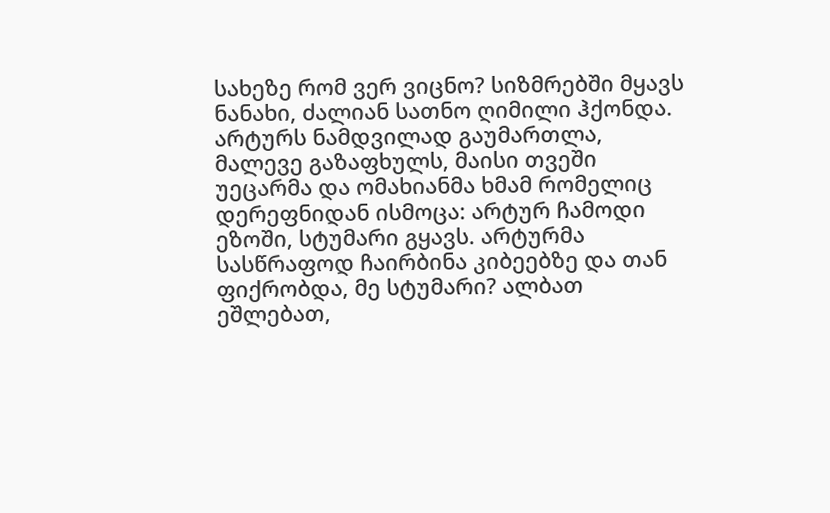სახეზე რომ ვერ ვიცნო? სიზმრებში მყავს ნანახი, ძალიან სათნო ღიმილი ჰქონდა. არტურს ნამდვილად გაუმართლა, მალევე გაზაფხულს, მაისი თვეში უეცარმა და ომახიანმა ხმამ რომელიც დერეფნიდან ისმოცა: არტურ ჩამოდი ეზოში, სტუმარი გყავს. არტურმა სასწრაფოდ ჩაირბინა კიბეებზე და თან ფიქრობდა, მე სტუმარი? ალბათ ეშლებათ,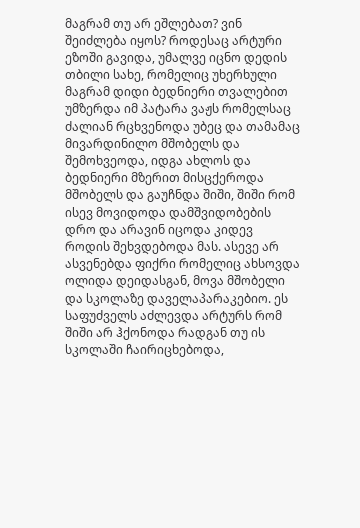მაგრამ თუ არ ეშლებათ? ვინ შეიძლება იყოს? როდესაც არტური ეზოში გავიდა, უმალვე იცნო დედის თბილი სახე, რომელიც უხერხული მაგრამ დიდი ბედნიერი თვალებით უმზერდა იმ პატარა ვაჟს რომელსაც ძალიან რცხვენოდა უბეც და თამამაც მივარდინილო მშობელს და შემოხვეოდა, იდგა ახლოს და ბედნიერი მზერით მისცქეროდა მშობელს და გაუჩნდა შიში, შიში რომ ისევ მოვიდოდა დამშვიდობების დრო და არავინ იცოდა კიდევ როდის შეხვდებოდა მას. ასევე არ ასვენებდა ფიქრი რომელიც ახსოვდა ოლიდა დეიდასგან, მოვა მშობელი და სკოლაზე დაველაპარაკებიო. ეს საფუძველს აძლევდა არტურს რომ შიში არ ჰქონოდა რადგან თუ ის სკოლაში ჩაირიცხებოდა,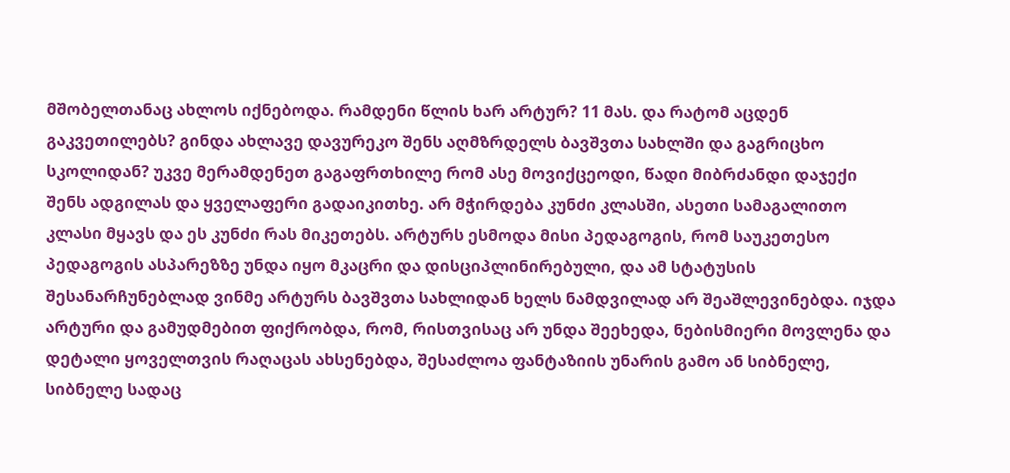მშობელთანაც ახლოს იქნებოდა. რამდენი წლის ხარ არტურ? 11 მას. და რატომ აცდენ გაკვეთილებს? გინდა ახლავე დავურეკო შენს აღმზრდელს ბავშვთა სახლში და გაგრიცხო სკოლიდან? უკვე მერამდენეთ გაგაფრთხილე რომ ასე მოვიქცეოდი, წადი მიბრძანდი დაჯექი შენს ადგილას და ყველაფერი გადაიკითხე. არ მჭირდება კუნძი კლასში, ასეთი სამაგალითო კლასი მყავს და ეს კუნძი რას მიკეთებს. არტურს ესმოდა მისი პედაგოგის, რომ საუკეთესო პედაგოგის ასპარეზზე უნდა იყო მკაცრი და დისციპლინირებული, და ამ სტატუსის შესანარჩუნებლად ვინმე არტურს ბავშვთა სახლიდან ხელს ნამდვილად არ შეაშლევინებდა. იჯდა არტური და გამუდმებით ფიქრობდა, რომ, რისთვისაც არ უნდა შეეხედა, ნებისმიერი მოვლენა და დეტალი ყოველთვის რაღაცას ახსენებდა, შესაძლოა ფანტაზიის უნარის გამო ან სიბნელე, სიბნელე სადაც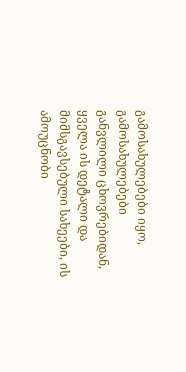გამოსახულებები იყო, გამოსახულებები განვლილი ცხოვრებიდან, ყველა ის დეტალი და მიმსგავსებული სახეები, ის ამოუცნობი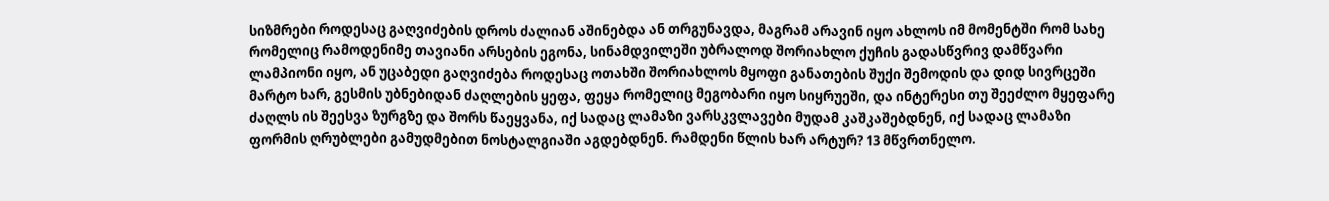სიზმრები როდესაც გაღვიძების დროს ძალიან აშინებდა ან თრგუნავდა, მაგრამ არავინ იყო ახლოს იმ მომენტში რომ სახე რომელიც რამოდენიმე თავიანი არსების ეგონა, სინამდვილეში უბრალოდ შორიახლო ქუჩის გადასწვრივ დამწვარი ლამპიონი იყო, ან უცაბედი გაღვიძება როდესაც ოთახში შორიახლოს მყოფი განათების შუქი შემოდის და დიდ სივრცეში მარტო ხარ, გესმის უბნებიდან ძაღლების ყეფა, ფეყა რომელიც მეგობარი იყო სიყრუეში, და ინტერესი თუ შეეძლო მყეფარე ძაღლს ის შეესვა ზურგზე და შორს წაეყვანა, იქ სადაც ლამაზი ვარსკვლავები მუდამ კაშკაშებდნენ, იქ სადაც ლამაზი ფორმის ღრუბლები გამუდმებით ნოსტალგიაში აგდებდნენ. რამდენი წლის ხარ არტურ? 13 მწვრთნელო.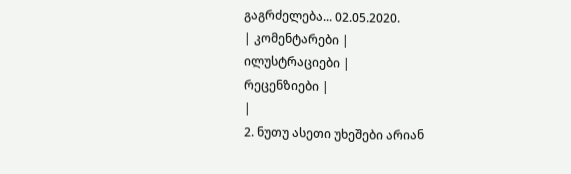გაგრძელება... 02.05.2020.
| კომენტარები |
ილუსტრაციები |
რეცენზიები |
|
2. ნუთუ ასეთი უხეშები არიან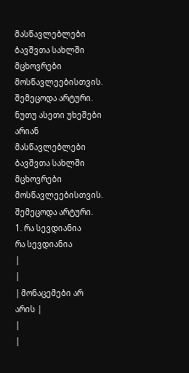მასწავლებლები ბავშვთა სახლში მცხოვრები მოსწავლეებისთვის. შემეცოდა არტური. ნუთუ ასეთი უხეშები არიან მასწავლებლები ბავშვთა სახლში მცხოვრები მოსწავლეებისთვის. შემეცოდა არტური.
1. რა სევდიანია
რა სევდიანია
|
|
| მონაცემები არ არის |
|
|